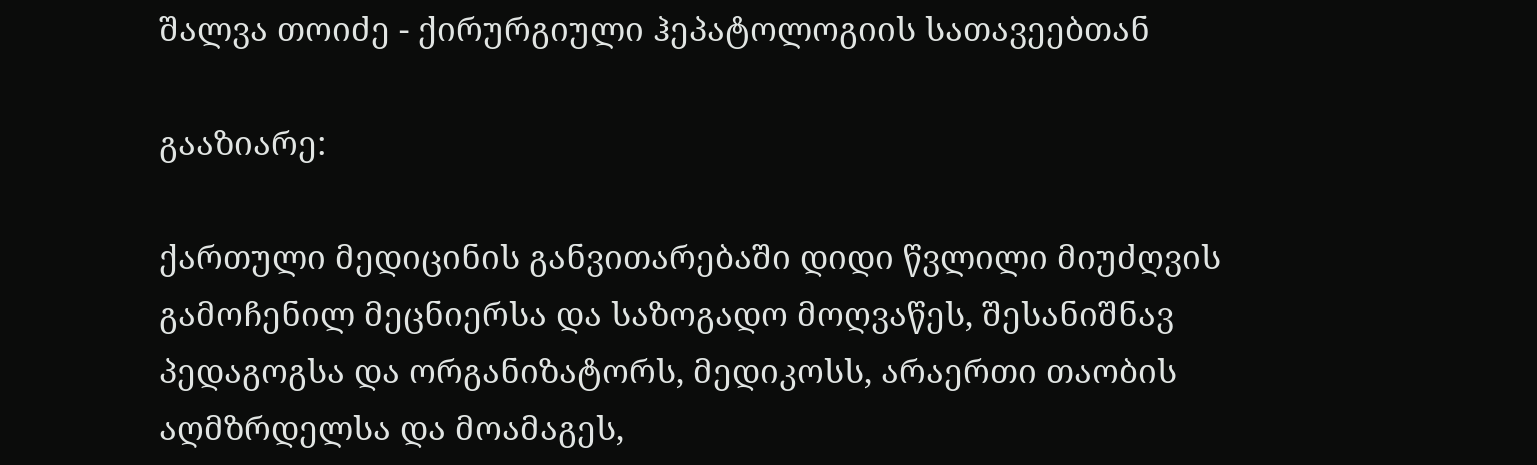შალვა თოიძე - ქირურგიული ჰეპატოლოგიის სათავეებთან

გააზიარე:

ქართული მედიცინის განვითარებაში დიდი წვლილი მიუძღვის გამოჩენილ მეცნიერსა და საზოგადო მოღვაწეს, შესანიშნავ პედაგოგსა და ორგანიზატორს, მედიკოსს, არაერთი თაობის აღმზრდელსა და მოამაგეს,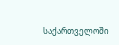საქართველოში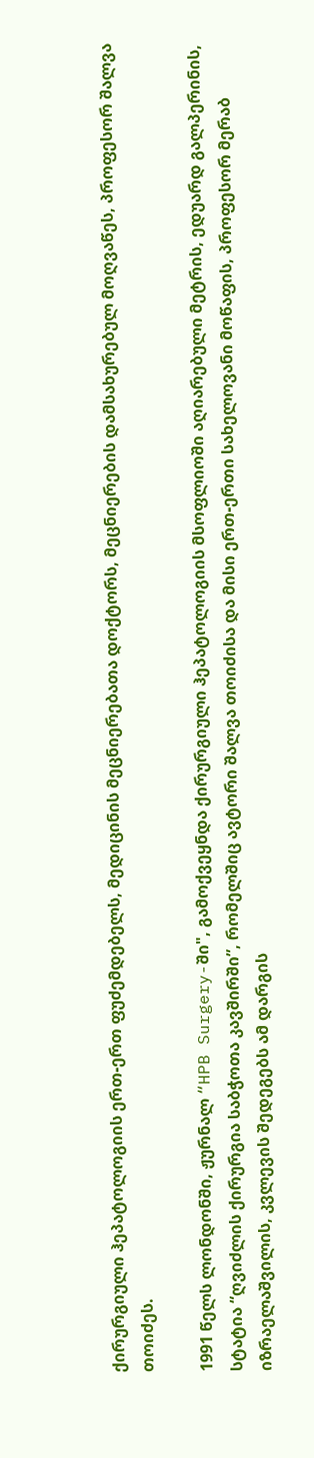ქირურგიული ჰეპატოლოგიის ერთ-ერთ ფუძემდებელს, მედიცინის მეცნიერებათა დოქტორს, მეცნიერების დამსახურებულ მოღვაწეს, პროფესორ შალვა თოიძეს.

1991 წელს ლონდონში, ჟურნალ “HPB Surgery-ში", გამოქვეყნდა ქირურგიული ჰეპატოლოგიის მსოფლიოში აღიარებული მეტრის, ედუარდ გალპერინის, სტატია “ღვიძლის ქირურგია საბჭოთა კავშირში”, რომელშიც ავტორი შალვა თოიძისა და მისი ერთ-ერთი სახელოვანი მოწაფის, პროფესორ მერაბ იზრაელაშვილის, კვლევის შედეგებს ამ დარგის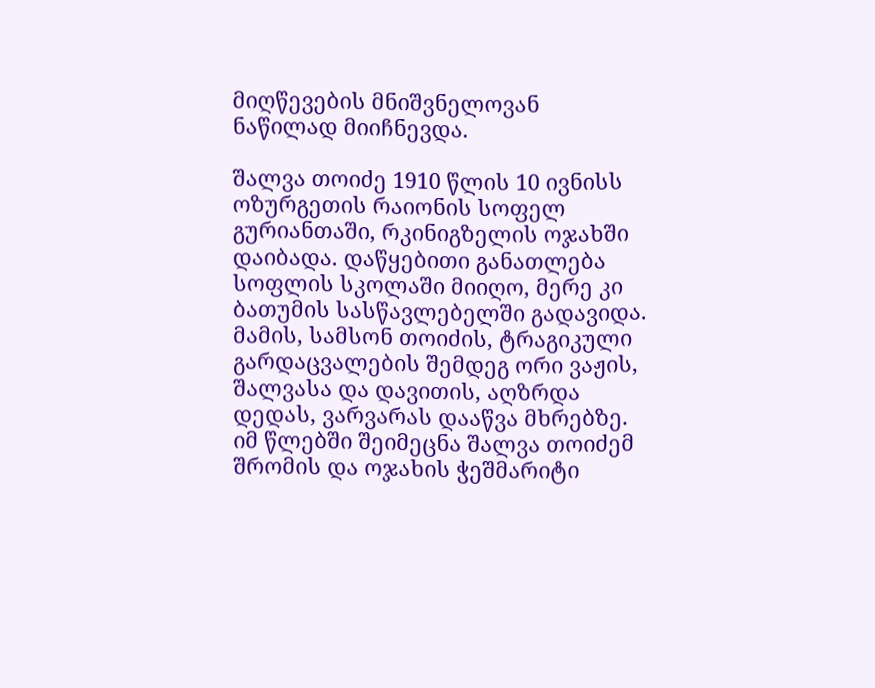მიღწევების მნიშვნელოვან ნაწილად მიიჩნევდა.

შალვა თოიძე 1910 წლის 10 ივნისს ოზურგეთის რაიონის სოფელ გურიანთაში, რკინიგზელის ოჯახში დაიბადა. დაწყებითი განათლება სოფლის სკოლაში მიიღო, მერე კი ბათუმის სასწავლებელში გადავიდა. მამის, სამსონ თოიძის, ტრაგიკული გარდაცვალების შემდეგ ორი ვაჟის, შალვასა და დავითის, აღზრდა დედას, ვარვარას დააწვა მხრებზე. იმ წლებში შეიმეცნა შალვა თოიძემ შრომის და ოჯახის ჭეშმარიტი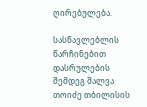ღირებულება.

სასწავლებლის წარჩინებით დასრულების შემდეგ შალვა თოიძე თბილისის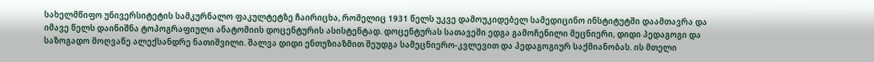სახელმწიფო უნივერსიტეტის სამკურნალო ფაკულტეტზე ჩაირიცხა, რომელიც 1931 წელს უკვე დამოუკიდებელ სამედიცინო ინსტიტუტში დაამთავრა და იმავე წელს დაინიშნა ტოპოგრაფიული ანატომიის დოცენტურის ასისტენტად. დოცენტურას სათავეში ედგა გამოჩენილი მეცნიერი, დიდი პედაგოგი და საზოგადო მოღვაწე ალექსანდრე ნათიშვილი. შალვა დიდი ენთუზიაზმით შეუდგა სამეცნიერო-კვლევით და პედაგოგიურ საქმიანობას. ის მთელი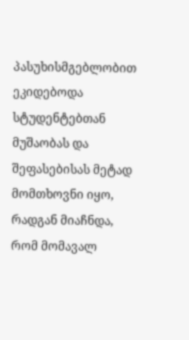პასუხისმგებლობით ეკიდებოდა სტუდენტებთან მუშაობას და შეფასებისას მეტად მომთხოვნი იყო, რადგან მიაჩნდა, რომ მომავალ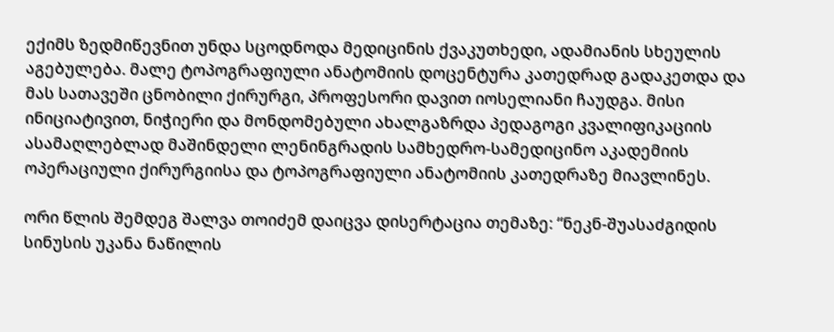ექიმს ზედმიწევნით უნდა სცოდნოდა მედიცინის ქვაკუთხედი, ადამიანის სხეულის აგებულება. მალე ტოპოგრაფიული ანატომიის დოცენტურა კათედრად გადაკეთდა და მას სათავეში ცნობილი ქირურგი, პროფესორი დავით იოსელიანი ჩაუდგა. მისი ინიციატივით, ნიჭიერი და მონდომებული ახალგაზრდა პედაგოგი კვალიფიკაციის ასამაღლებლად მაშინდელი ლენინგრადის სამხედრო-სამედიცინო აკადემიის ოპერაციული ქირურგიისა და ტოპოგრაფიული ანატომიის კათედრაზე მიავლინეს.

ორი წლის შემდეგ შალვა თოიძემ დაიცვა დისერტაცია თემაზე: “ნეკნ-შუასაძგიდის სინუსის უკანა ნაწილის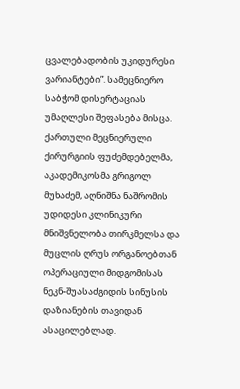ცვალებადობის უკიდურესი ვარიანტები”. სამეცნიერო საბჭომ დისერტაციას უმაღლესი შეფასება მისცა. ქართული მეცნიერული ქირურგიის ფუძემდებელმა, აკადემიკოსმა გრიგოლ მუხაძემ, აღნიშნა ნაშრომის უდიდესი კლინიკური მნიშვნელობა თირკმელსა და მუცლის ღრუს ორგანოებთან ოპერაციული მიდგომისას ნეკნ-შუასაძგიდის სინუსის დაზიანების თავიდან ასაცილებლად.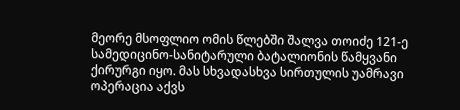მეორე მსოფლიო ომის წლებში შალვა თოიძე 121-ე სამედიცინო-სანიტარული ბატალიონის წამყვანი ქირურგი იყო. მას სხვადასხვა სირთულის უამრავი ოპერაცია აქვს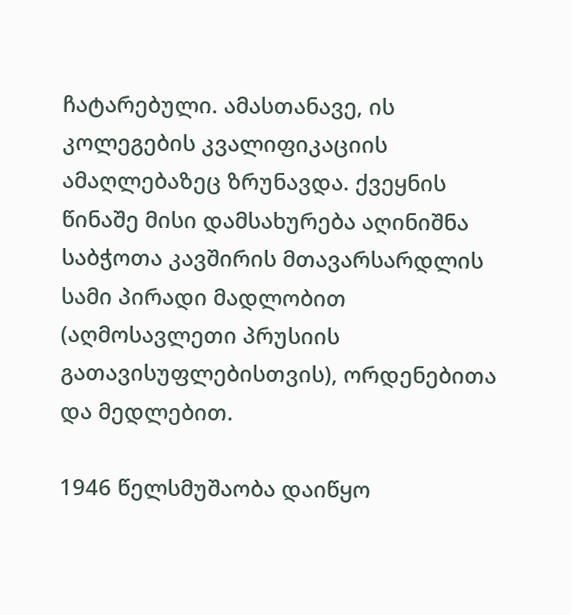ჩატარებული. ამასთანავე, ის კოლეგების კვალიფიკაციის ამაღლებაზეც ზრუნავდა. ქვეყნის წინაშე მისი დამსახურება აღინიშნა საბჭოთა კავშირის მთავარსარდლის სამი პირადი მადლობით (აღმოსავლეთი პრუსიის გათავისუფლებისთვის), ორდენებითა და მედლებით.

1946 წელსმუშაობა დაიწყო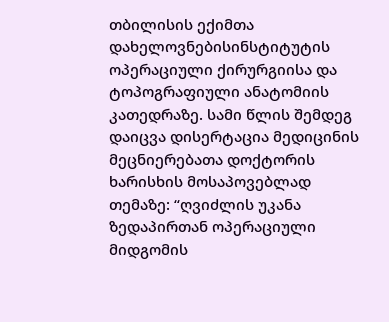თბილისის ექიმთა დახელოვნებისინსტიტუტის ოპერაციული ქირურგიისა და ტოპოგრაფიული ანატომიის კათედრაზე. სამი წლის შემდეგ დაიცვა დისერტაცია მედიცინის მეცნიერებათა დოქტორის ხარისხის მოსაპოვებლად თემაზე: “ღვიძლის უკანა ზედაპირთან ოპერაციული მიდგომის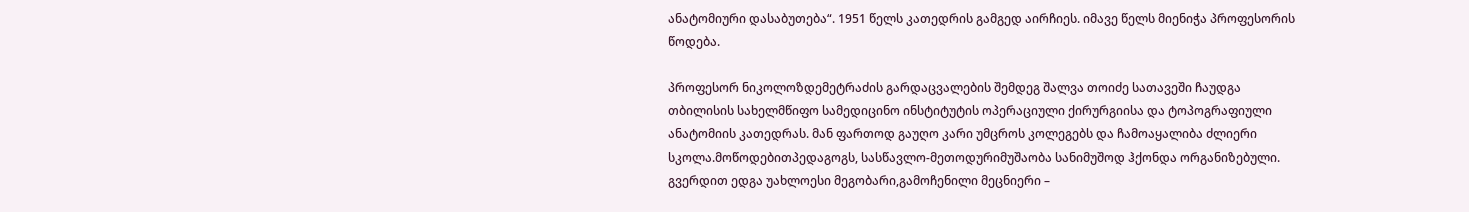ანატომიური დასაბუთება“. 1951 წელს კათედრის გამგედ აირჩიეს. იმავე წელს მიენიჭა პროფესორის წოდება.

პროფესორ ნიკოლოზდემეტრაძის გარდაცვალების შემდეგ შალვა თოიძე სათავეში ჩაუდგა თბილისის სახელმწიფო სამედიცინო ინსტიტუტის ოპერაციული ქირურგიისა და ტოპოგრაფიული ანატომიის კათედრას. მან ფართოდ გაუღო კარი უმცროს კოლეგებს და ჩამოაყალიბა ძლიერი სკოლა.მოწოდებითპედაგოგს, სასწავლო-მეთოდურიმუშაობა სანიმუშოდ ჰქონდა ორგანიზებული. გვერდით ედგა უახლოესი მეგობარი,გამოჩენილი მეცნიერი –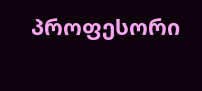პროფესორი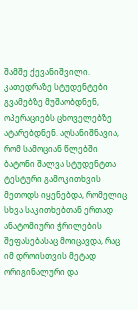შამშე ქევანიშვილი. კათედრაზე სტუდენტები გვამებზე მუშაობდნენ, ოპერაციებს ცხოველებზე ატარებდნენ. აღსანიშნავია, რომ სამოციან წლებში ბატონი შალვა სტუდენტთა ტესტური გამოკითხვის მეთოდს იყენებდა, რომელიც სხვა საკითხებთან ერთად ანატომიური ჭრილების შეფასებასაც მოიცავდა, რაც იმ დროისთვის მეტად ორიგინალური და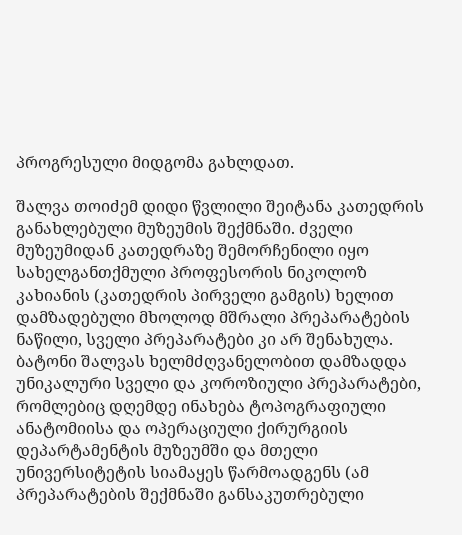პროგრესული მიდგომა გახლდათ.

შალვა თოიძემ დიდი წვლილი შეიტანა კათედრის განახლებული მუზეუმის შექმნაში. ძველი მუზეუმიდან კათედრაზე შემორჩენილი იყო სახელგანთქმული პროფესორის ნიკოლოზ კახიანის (კათედრის პირველი გამგის) ხელით დამზადებული მხოლოდ მშრალი პრეპარატების ნაწილი, სველი პრეპარატები კი არ შენახულა. ბატონი შალვას ხელმძღვანელობით დამზადდა უნიკალური სველი და კოროზიული პრეპარატები, რომლებიც დღემდე ინახება ტოპოგრაფიული ანატომიისა და ოპერაციული ქირურგიის დეპარტამენტის მუზეუმში და მთელი უნივერსიტეტის სიამაყეს წარმოადგენს (ამ პრეპარატების შექმნაში განსაკუთრებული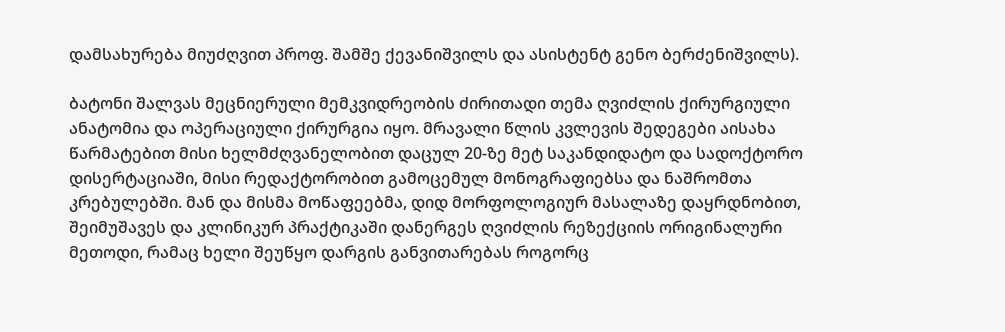დამსახურება მიუძღვით პროფ. შამშე ქევანიშვილს და ასისტენტ გენო ბერძენიშვილს).

ბატონი შალვას მეცნიერული მემკვიდრეობის ძირითადი თემა ღვიძლის ქირურგიული ანატომია და ოპერაციული ქირურგია იყო. მრავალი წლის კვლევის შედეგები აისახა წარმატებით მისი ხელმძღვანელობით დაცულ 20-ზე მეტ საკანდიდატო და სადოქტორო დისერტაციაში, მისი რედაქტორობით გამოცემულ მონოგრაფიებსა და ნაშრომთა კრებულებში. მან და მისმა მოწაფეებმა, დიდ მორფოლოგიურ მასალაზე დაყრდნობით, შეიმუშავეს და კლინიკურ პრაქტიკაში დანერგეს ღვიძლის რეზექციის ორიგინალური მეთოდი, რამაც ხელი შეუწყო დარგის განვითარებას როგორც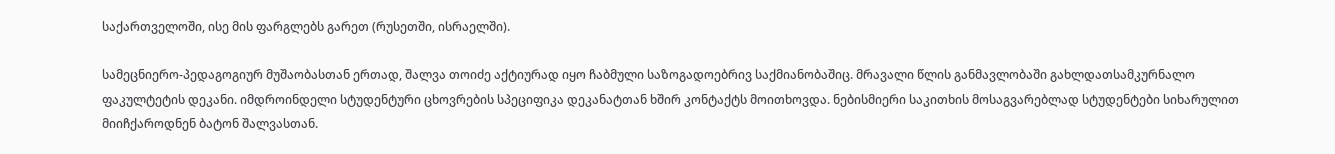საქართველოში, ისე მის ფარგლებს გარეთ (რუსეთში, ისრაელში).

სამეცნიერო-პედაგოგიურ მუშაობასთან ერთად, შალვა თოიძე აქტიურად იყო ჩაბმული საზოგადოებრივ საქმიანობაშიც. მრავალი წლის განმავლობაში გახლდათსამკურნალო ფაკულტეტის დეკანი. იმდროინდელი სტუდენტური ცხოვრების სპეციფიკა დეკანატთან ხშირ კონტაქტს მოითხოვდა. ნებისმიერი საკითხის მოსაგვარებლად სტუდენტები სიხარულით მიიჩქაროდნენ ბატონ შალვასთან.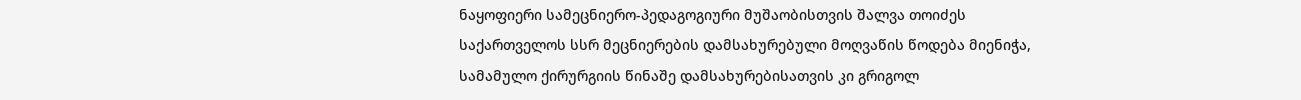ნაყოფიერი სამეცნიერო-პედაგოგიური მუშაობისთვის შალვა თოიძეს საქართველოს სსრ მეცნიერების დამსახურებული მოღვაწის წოდება მიენიჭა, სამამულო ქირურგიის წინაშე დამსახურებისათვის კი გრიგოლ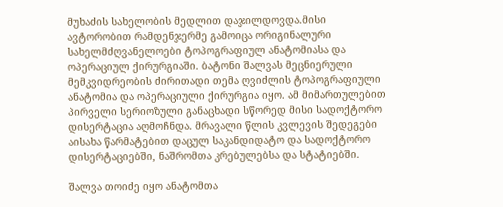მუხაძის სახელობის მედლით დაჯილდოვდა.მისი ავტორობით რამდენჯერმე გამოიცა ორიგინალური სახელმძღვანელოები ტოპოგრაფიულ ანატომიასა და ოპერაციულ ქირურგიაში. ბატონი შალვას მეცნიერული მემკვიდრეობის ძირითადი თემა ღვიძლის ტოპოგრაფიული ანატომია და ოპერაციული ქირურგია იყო. ამ მიმართულებით პირველი სერიოზული განაცხადი სწორედ მისი სადოქტორო დისერტაცია აღმოჩნდა. მრავალი წლის კვლევის შედეგები აისახა წარმატებით დაცულ საკანდიდატო და სადოქტორო დისერტაციებში, ნაშრომთა კრებულებსა და სტატიებში.

შალვა თოიძე იყო ანატომთა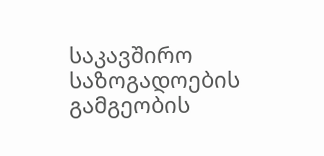საკავშირო საზოგადოების გამგეობის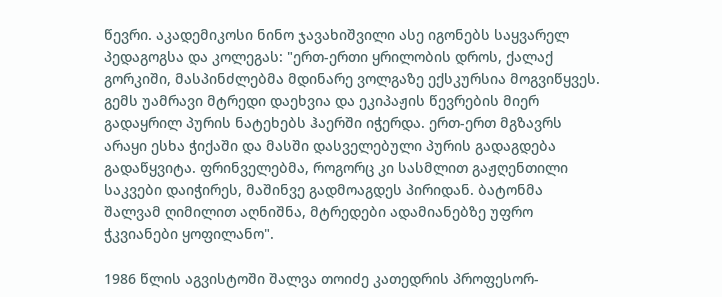წევრი. აკადემიკოსი ნინო ჯავახიშვილი ასე იგონებს საყვარელ პედაგოგსა და კოლეგას: "ერთ-ერთი ყრილობის დროს, ქალაქ გორკიში, მასპინძლებმა მდინარე ვოლგაზე ექსკურსია მოგვიწყვეს. გემს უამრავი მტრედი დაეხვია და ეკიპაჟის წევრების მიერ გადაყრილ პურის ნატეხებს ჰაერში იჭერდა. ერთ-ერთ მგზავრს არაყი ესხა ჭიქაში და მასში დასველებული პურის გადაგდება გადაწყვიტა. ფრინველებმა, როგორც კი სასმლით გაჟღენთილი საკვები დაიჭირეს, მაშინვე გადმოაგდეს პირიდან. ბატონმა შალვამ ღიმილით აღნიშნა, მტრედები ადამიანებზე უფრო ჭკვიანები ყოფილანო".

1986 წლის აგვისტოში შალვა თოიძე კათედრის პროფესორ-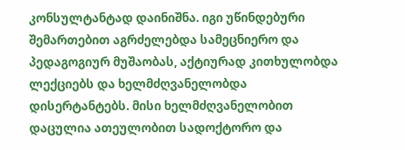კონსულტანტად დაინიშნა. იგი უწინდებური შემართებით აგრძელებდა სამეცნიერო და პედაგოგიურ მუშაობას, აქტიურად კითხულობდა ლექციებს და ხელმძღვანელობდა დისერტანტებს. მისი ხელმძღვანელობით დაცულია ათეულობით სადოქტორო და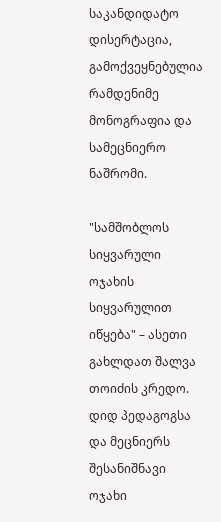საკანდიდატო დისერტაცია, გამოქვეყნებულია რამდენიმე მონოგრაფია და სამეცნიერო ნაშრომი.

"სამშობლოს სიყვარული ოჯახის სიყვარულით იწყება" – ასეთი გახლდათ შალვა თოიძის კრედო. დიდ პედაგოგსა და მეცნიერს შესანიშნავი ოჯახი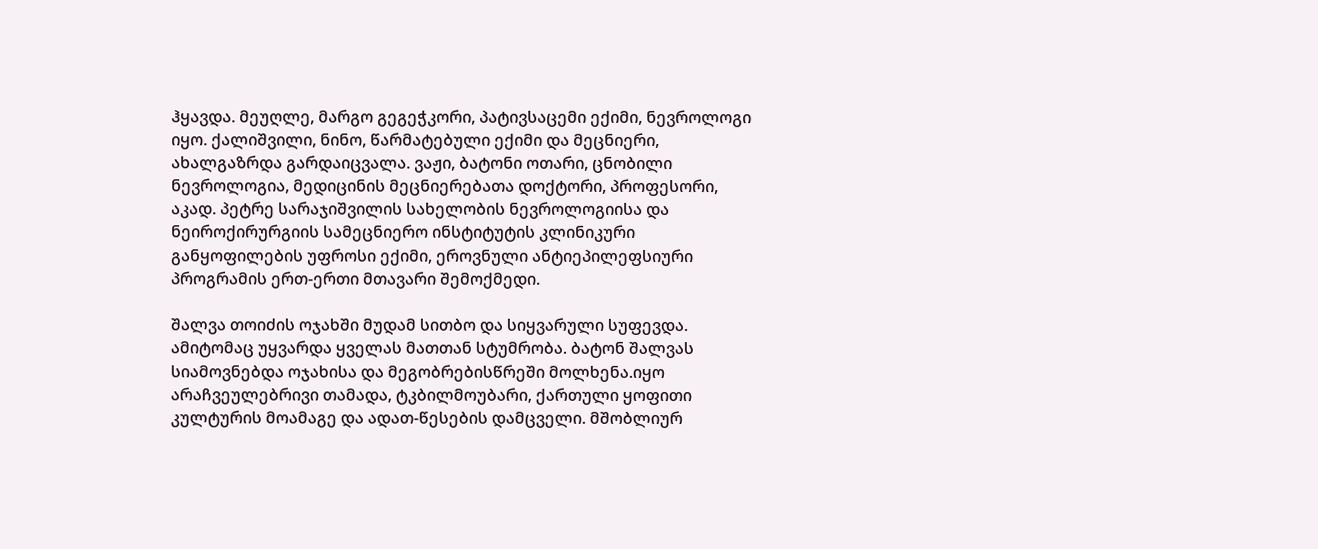ჰყავდა. მეუღლე, მარგო გეგეჭკორი, პატივსაცემი ექიმი, ნევროლოგი იყო. ქალიშვილი, ნინო, წარმატებული ექიმი და მეცნიერი, ახალგაზრდა გარდაიცვალა. ვაჟი, ბატონი ოთარი, ცნობილი ნევროლოგია, მედიცინის მეცნიერებათა დოქტორი, პროფესორი, აკად. პეტრე სარაჯიშვილის სახელობის ნევროლოგიისა და ნეიროქირურგიის სამეცნიერო ინსტიტუტის კლინიკური განყოფილების უფროსი ექიმი, ეროვნული ანტიეპილეფსიური პროგრამის ერთ-ერთი მთავარი შემოქმედი.

შალვა თოიძის ოჯახში მუდამ სითბო და სიყვარული სუფევდა. ამიტომაც უყვარდა ყველას მათთან სტუმრობა. ბატონ შალვას სიამოვნებდა ოჯახისა და მეგობრებისწრეში მოლხენა.იყო არაჩვეულებრივი თამადა, ტკბილმოუბარი, ქართული ყოფითი კულტურის მოამაგე და ადათ-წესების დამცველი. მშობლიურ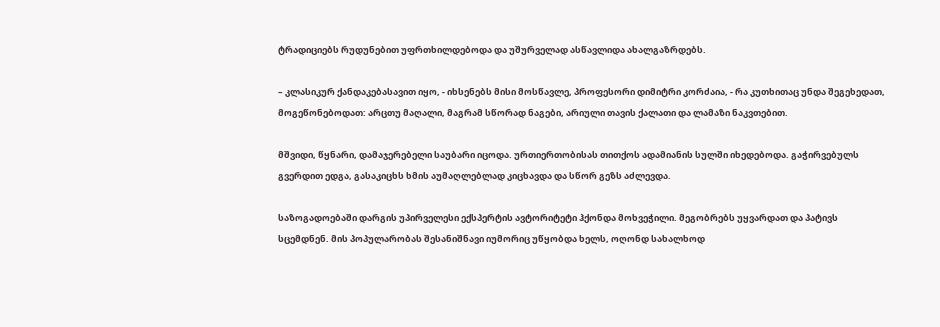ტრადიციებს რუდუნებით უფრთხილდებოდა და უშურველად ასწავლიდა ახალგაზრდებს.

– კლასიკურ ქანდაკებასავით იყო, - იხსენებს მისი მოსწავლე, პროფესორი დიმიტრი კორძაია, - რა კუთხითაც უნდა შეგეხედათ, მოგეწონებოდათ: არცთუ მაღალი, მაგრამ სწორად ნაგები, არიული თავის ქალათი და ლამაზი ნაკვთებით.

მშვიდი, წყნარი, დამაჯერებელი საუბარი იცოდა. ურთიერთობისას თითქოს ადამიანის სულში იხედებოდა. გაჭირვებულს გვერდით ედგა, გასაკიცხს ხმის აუმაღლებლად კიცხავდა და სწორ გეზს აძლევდა.

საზოგადოებაში დარგის უპირველესი ექსპერტის ავტორიტეტი ჰქონდა მოხვეჭილი. მეგობრებს უყვარდათ და პატივს სცემდნენ. მის პოპულარობას შესანიშნავი იუმორიც უწყობდა ხელს, ოღონდ სახალხოდ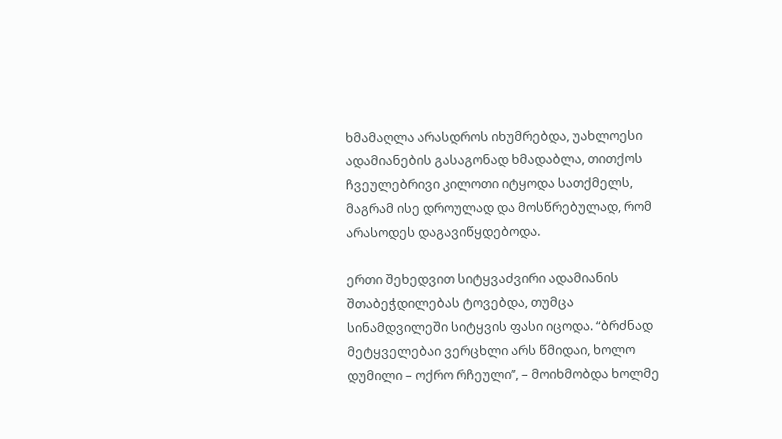ხმამაღლა არასდროს იხუმრებდა, უახლოესი ადამიანების გასაგონად ხმადაბლა, თითქოს ჩვეულებრივი კილოთი იტყოდა სათქმელს, მაგრამ ისე დროულად და მოსწრებულად, რომ არასოდეს დაგავიწყდებოდა.

ერთი შეხედვით სიტყვაძვირი ადამიანის შთაბეჭდილებას ტოვებდა, თუმცა სინამდვილეში სიტყვის ფასი იცოდა. “ბრძნად მეტყველებაი ვერცხლი არს წმიდაი, ხოლო დუმილი – ოქრო რჩეული’’, – მოიხმობდა ხოლმე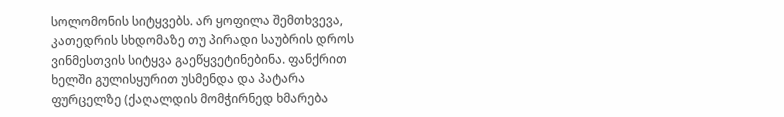სოლომონის სიტყვებს. არ ყოფილა შემთხვევა, კათედრის სხდომაზე თუ პირადი საუბრის დროს ვინმესთვის სიტყვა გაეწყვეტინებინა. ფანქრით ხელში გულისყურით უსმენდა და პატარა ფურცელზე (ქაღალდის მომჭირნედ ხმარება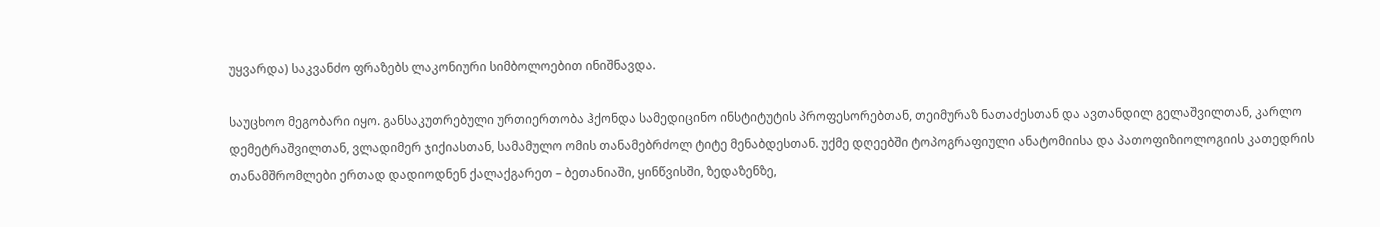უყვარდა) საკვანძო ფრაზებს ლაკონიური სიმბოლოებით ინიშნავდა.

საუცხოო მეგობარი იყო. განსაკუთრებული ურთიერთობა ჰქონდა სამედიცინო ინსტიტუტის პროფესორებთან, თეიმურაზ ნათაძესთან და ავთანდილ გელაშვილთან, კარლო დემეტრაშვილთან, ვლადიმერ ჯიქიასთან, სამამულო ომის თანამებრძოლ ტიტე მენაბდესთან. უქმე დღეებში ტოპოგრაფიული ანატომიისა და პათოფიზიოლოგიის კათედრის თანამშრომლები ერთად დადიოდნენ ქალაქგარეთ – ბეთანიაში, ყინწვისში, ზედაზენზე,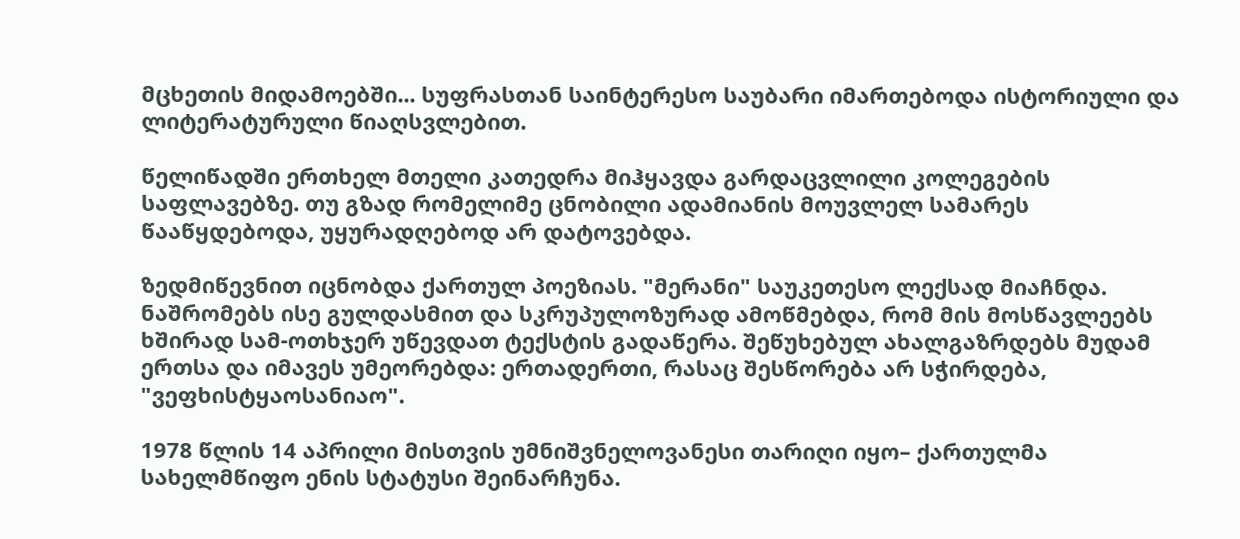მცხეთის მიდამოებში... სუფრასთან საინტერესო საუბარი იმართებოდა ისტორიული და ლიტერატურული წიაღსვლებით.

წელიწადში ერთხელ მთელი კათედრა მიჰყავდა გარდაცვლილი კოლეგების საფლავებზე. თუ გზად რომელიმე ცნობილი ადამიანის მოუვლელ სამარეს წააწყდებოდა, უყურადღებოდ არ დატოვებდა.

ზედმიწევნით იცნობდა ქართულ პოეზიას. "მერანი" საუკეთესო ლექსად მიაჩნდა. ნაშრომებს ისე გულდასმით და სკრუპულოზურად ამოწმებდა, რომ მის მოსწავლეებს ხშირად სამ-ოთხჯერ უწევდათ ტექსტის გადაწერა. შეწუხებულ ახალგაზრდებს მუდამ ერთსა და იმავეს უმეორებდა: ერთადერთი, რასაც შესწორება არ სჭირდება, "ვეფხისტყაოსანიაო".

1978 წლის 14 აპრილი მისთვის უმნიშვნელოვანესი თარიღი იყო– ქართულმა სახელმწიფო ენის სტატუსი შეინარჩუნა.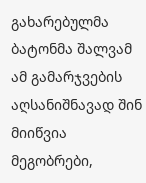გახარებულმა ბატონმა შალვამ ამ გამარჯვების აღსანიშნავად შინ მიიწვია მეგობრები,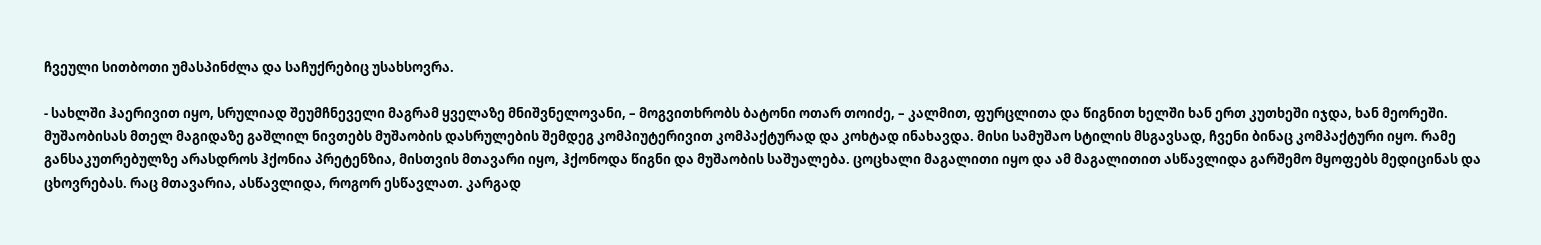ჩვეული სითბოთი უმასპინძლა და საჩუქრებიც უსახსოვრა.

- სახლში ჰაერივით იყო, სრულიად შეუმჩნეველი მაგრამ ყველაზე მნიშვნელოვანი, – მოგვითხრობს ბატონი ოთარ თოიძე, – კალმით, ფურცლითა და წიგნით ხელში ხან ერთ კუთხეში იჯდა, ხან მეორეში. მუშაობისას მთელ მაგიდაზე გაშლილ ნივთებს მუშაობის დასრულების შემდეგ კომპიუტერივით კომპაქტურად და კოხტად ინახავდა. მისი სამუშაო სტილის მსგავსად, ჩვენი ბინაც კომპაქტური იყო. რამე განსაკუთრებულზე არასდროს ჰქონია პრეტენზია, მისთვის მთავარი იყო, ჰქონოდა წიგნი და მუშაობის საშუალება. ცოცხალი მაგალითი იყო და ამ მაგალითით ასწავლიდა გარშემო მყოფებს მედიცინას და ცხოვრებას. რაც მთავარია, ასწავლიდა, როგორ ესწავლათ. კარგად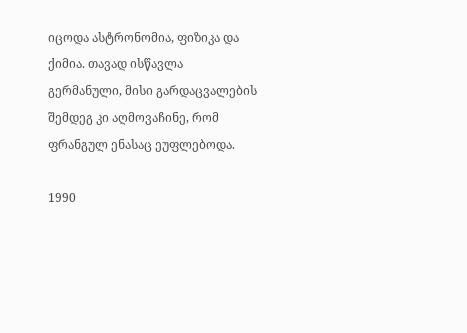იცოდა ასტრონომია, ფიზიკა და ქიმია. თავად ისწავლა გერმანული, მისი გარდაცვალების შემდეგ კი აღმოვაჩინე, რომ ფრანგულ ენასაც ეუფლებოდა.

1990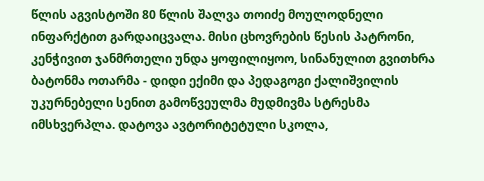წლის აგვისტოში 80 წლის შალვა თოიძე მოულოდნელი ინფარქტით გარდაიცვალა. მისი ცხოვრების წესის პატრონი, კენჭივით ჯანმრთელი უნდა ყოფილიყოო, სინანულით გვითხრა ბატონმა ოთარმა - დიდი ექიმი და პედაგოგი ქალიშვილის უკურნებელი სენით გამოწვეულმა მუდმივმა სტრესმა იმსხვერპლა. დატოვა ავტორიტეტული სკოლა,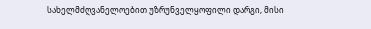სახელმძღვანელოებით უზრუნველყოფილი დარგი, მისი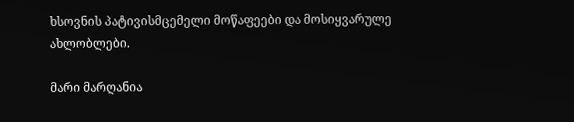ხსოვნის პატივისმცემელი მოწაფეები და მოსიყვარულე ახლობლები.

მარი მარღანია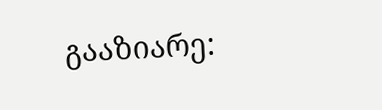გააზიარე: